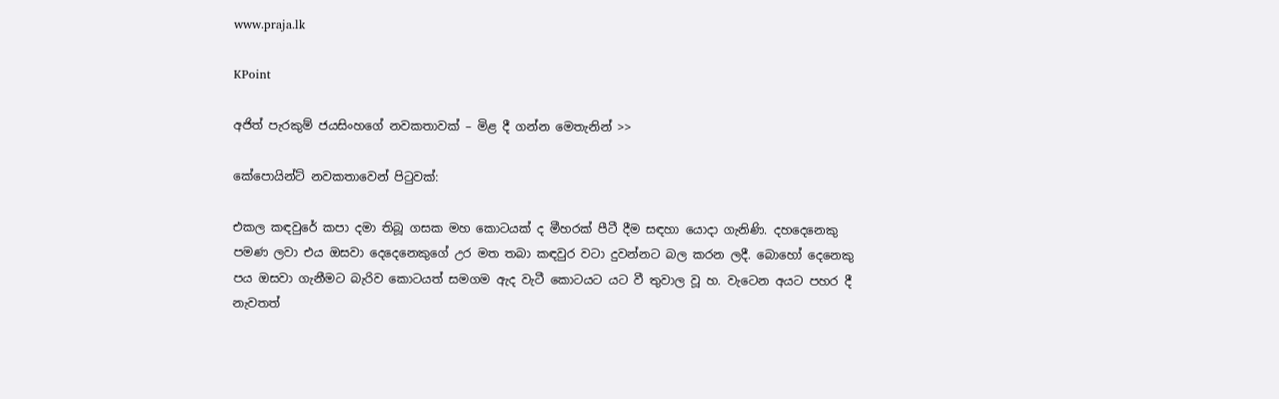www.praja.lk

KPoint

අජිත් පැරකුම් ජයසිංහගේ නවකතාවක් – මිළ දී ගන්න මෙතැනින් >>

කේපොයින්ට් නවකතාවෙන් පිටුවක්:

එකල කඳවුරේ කපා දමා තිබූ ගසක මහ කොටයක් ද මීහරක් පීටී දීම සඳහා යොදා ගැනිණි. දහදෙනෙකු පමණ ලවා එය ඔසවා දෙදෙනෙකුගේ උර මත තබා කඳවුර වටා දුවන්නට බල කරන ලදී. බොහෝ දෙනෙකු පය ඔසවා ගැනීමට බැරිව කොටයත් සමගම ඇද වැටී කොටයට යට වී තුවාල වූ හ. වැටෙන අයට පහර දී නැවතත්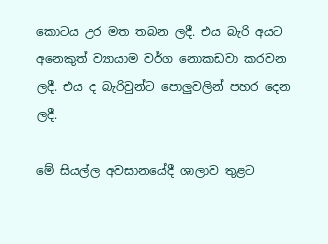කොටය උර මත තබන ලදී. එය බැරි අයට අනෙකුත් ව්‍යායාම වර්ග නොකඩවා කරවන ලදී. එය ද බැරිවුන්ට පොලුවලින් පහර දෙන ලදී.

මේ සියල්ල අවසානයේදී ශාලාව තුළට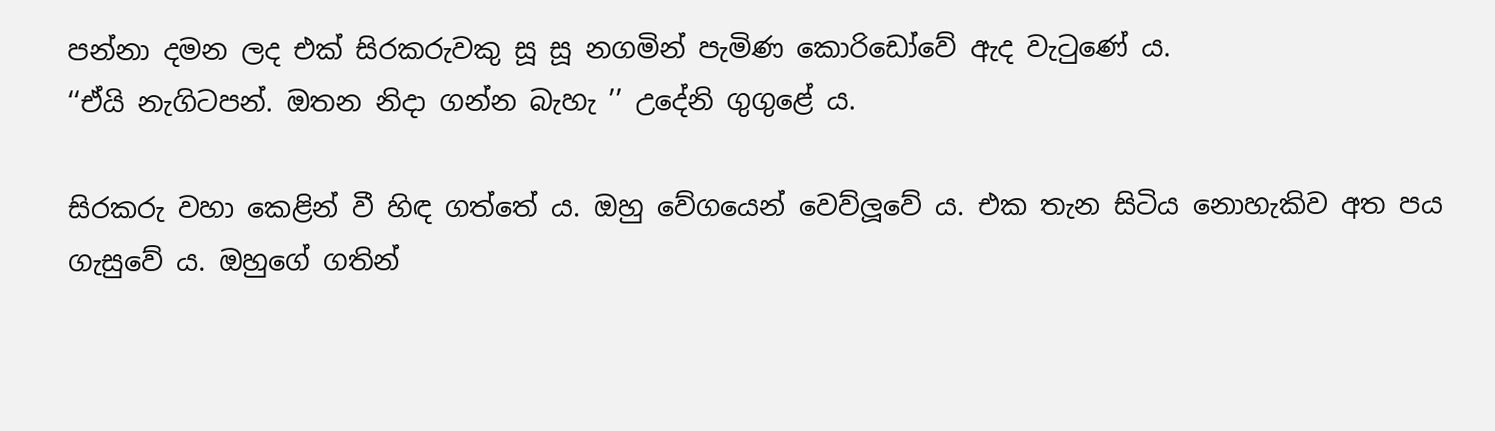පන්නා දමන ලද එක් සිරකරුවකු සූ සූ නගමින් පැමිණ කොරිඩෝවේ ඇද වැටුණේ ය.
‘‘ඒයි නැගිටපන්. ඔතන නිදා ගන්න බැහැ ’’ උදේනි ගුගුළේ ය.

සිරකරු වහා කෙළින් වී හිඳ ගත්තේ ය. ඔහු වේගයෙන් වෙව්ලූවේ ය. එක තැන සිටිය නොහැකිව අත පය ගැසුවේ ය. ඔහුගේ ගතින්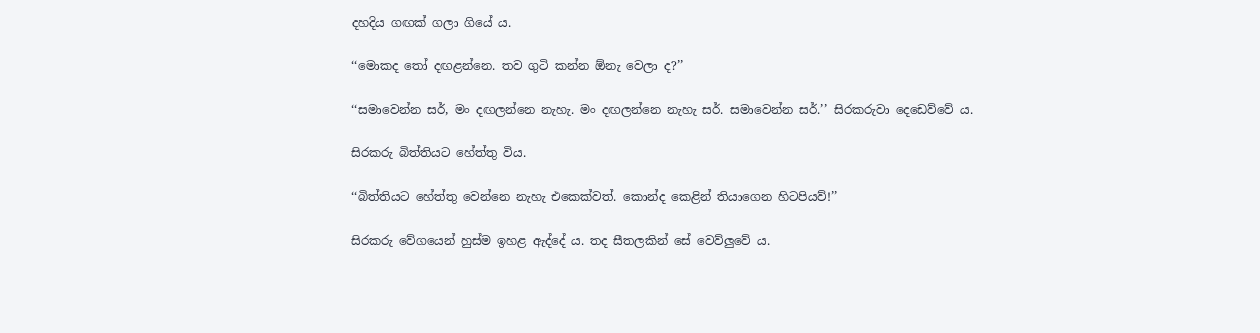දහදිය ගඟක් ගලා ගියේ ය.

‘‘මොකද තෝ දඟළන්නෙ. තව ගුටි කන්න ඕනැ වෙලා ද?’’

‘‘සමාවෙන්න සර්, මං දඟලන්නෙ නැහැ. මං දඟලන්නෙ නැහැ සර්. සමාවෙන්න සර්.’’ සිරකරුවා දෙඩෙව්වේ ය.

සිරකරු බිත්තියට හේත්තු විය.

‘‘බිත්තියට හේත්තු වෙන්නෙ නැහැ එකෙක්වත්. කොන්ද කෙළින් තියාගෙන හිටපියව්!’’

සිරකරු වේගයෙන් හුස්ම ඉහළ ඇද්දේ ය. තද සීතලකින් සේ වෙව්ලුවේ ය.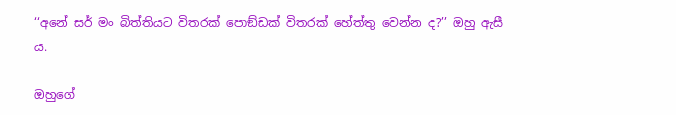‘‘අනේ සර් මං බිත්තියට විතරක් පොඞ්ඩක් විතරක් හේත්තු වෙන්න ද?’’ ඔහු ඇසී ය.

ඔහුගේ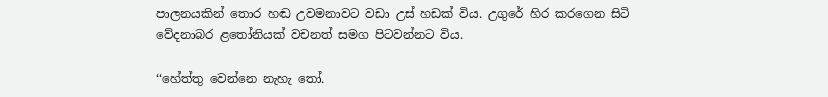පාලනයකින් තොර හඬ උවමනාවට වඩා උස් හඩක් විය. උගුරේ හිර කරගෙන සිටි වේදනාබර ළතෝනියක් වචනත් සමග පිටවන්නට විය.

‘‘හේත්තු වෙන්නෙ නැහැ තෝ.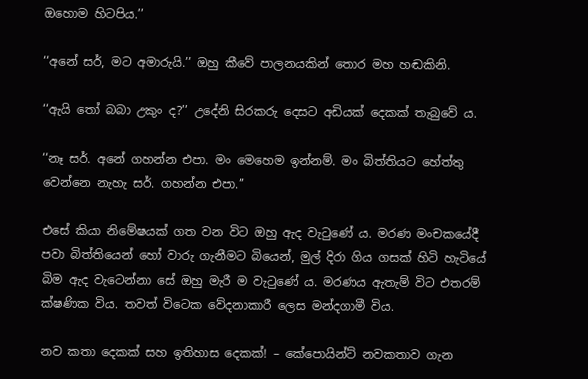ඔහොම හිටපිය.’’

‘‘අනේ සර්, මට අමාරුයි.’’ ඔහු කීවේ පාලනයකින් තොර මහ හඬකිනි.

‘‘ඇයි තෝ බබා උකුං ද?’’ උදේනි සිරකරු දෙසට අඩියක් දෙකක් තැබුවේ ය.

‘‘නෑ සර්. අනේ ගහන්න එපා. මං මෙහෙම ඉන්නම්. මං බිත්තියට හේත්තු වෙන්නෙ නැහැ සර්. ගහන්න එපා.’’

එසේ කියා නිමේෂයක් ගත වන විට ඔහු ඇද වැටුණේ ය. මරණ මංචකයේදී පවා බිත්තියෙන් හෝ වාරු ගැනීමට බියෙන්, මුල් දිරා ගිය ගසක් හිටි හැටියේ බිම ඇද වැටෙන්නා සේ ඔහු මැරී ම වැටුණේ ය. මරණය ඇතැම් විට එතරම් ක්ෂණික විය. තවත් විටෙක වේදනාකාරී ලෙස මන්දගාමී විය.

නව කතා දෙකක් සහ ඉතිහාස දෙකක්! – කේපොයින්ට් නවකතාව ගැන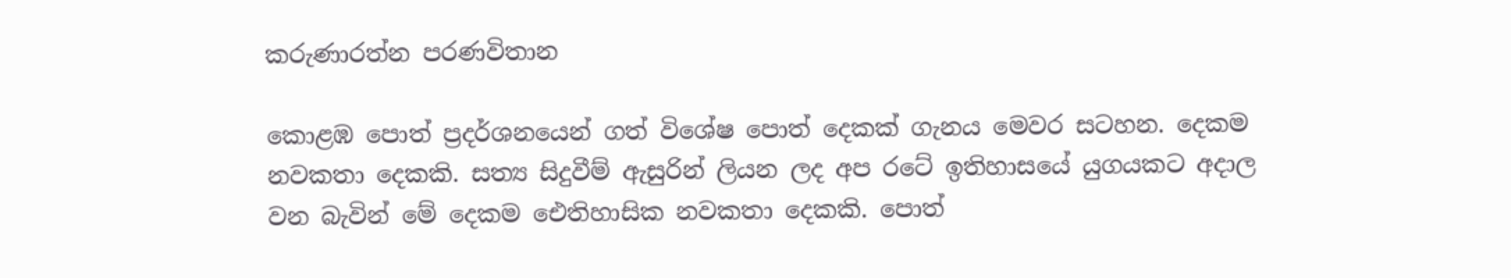කරුණාරත්න පරණවිතාන

කොළඹ පොත් ප්‍රදර්ශනයෙන් ගත් විශේෂ පොත් දෙකක් ගැනය මෙවර සටහන. දෙකම නවකතා දෙකකි. සත්‍ය සිදුවීම් ඇසුරින් ලියන ලද අප රටේ ඉතිහාසයේ යුගයකට අදාල වන බැවින් මේ දෙකම ඓතිහාසික නවකතා දෙකකි. පොත්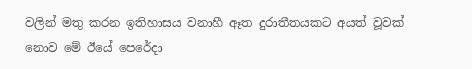වලින් මතු කරන ඉතිහාසය වනාහී ඈත දුරාතීතයකට අයත් වූවක් නොව මේ ඊයේ පෙරේදා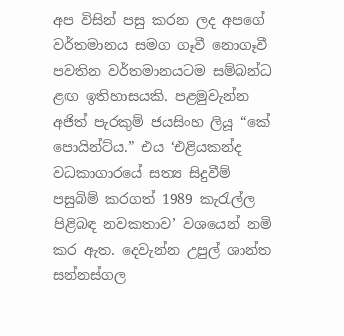අප විසින් පසු කරන ලද අපගේ වර්තමානය සමග ගෑවී නොගෑවී පවතින වර්තමානයටම සම්බන්ධ ළඟ ඉතිහාසයකි. පළමුවැන්න අජිත් පැරකුම් ජයසිංහ ලියූ “කේ පොයින්ට්ය.” එය ‘එළියකන්ද වධකාගාරයේ සත්‍ය සිදුවීම් පසුබිම් කරගත් 1989 කැරැල්ල පිළිබඳ නවකතාව’ වශයෙන් නමි කර ඇත. දෙවැන්න උපුල් ශාන්ත සන්නස්ගල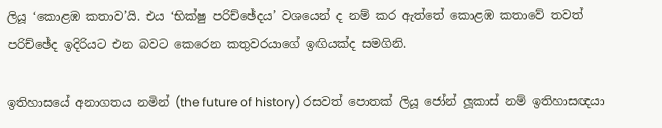ලියූ ‘කොළඹ කතාව’යි. එය ‘භික්ෂු පරිච්ඡේදය’ වශයෙන් ද නම් කර ඇත්තේ කොළඹ කතාවේ තවත් පරිච්ඡේද ඉදිරියට එන බවට කෙරෙන කතුවරයාගේ ඉඟියක්ද සමගිනි.

ඉතිහාසයේ අනාගතය නමින් (the future of history) රසවත් පොතක් ලියූ ජෝන් ලූකාස් නම් ඉතිහාසඥයා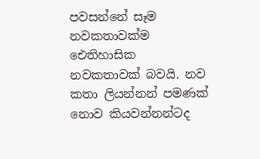පවසන්නේ සෑම නවකතාවක්ම ඓතිහාසික නවකතාවක් බවයි. නව කතා ලියන්නන් පමණක් නොව කියවන්නන්ටද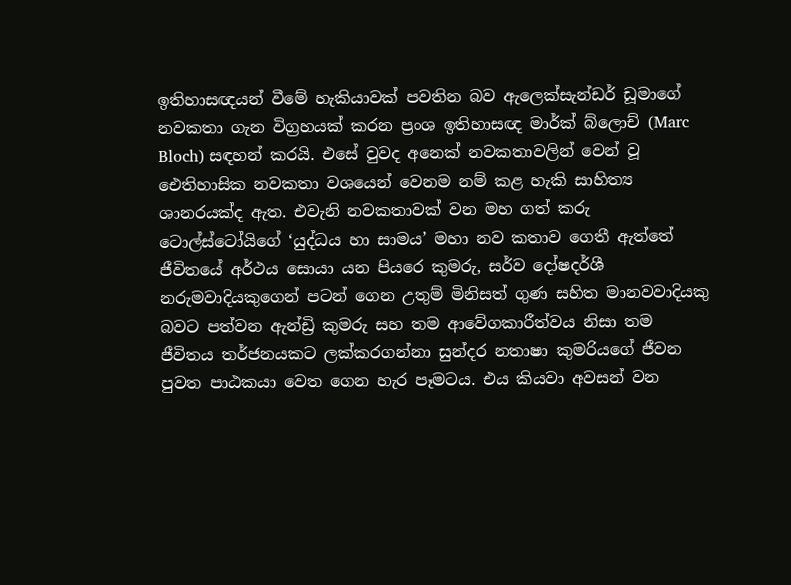ඉතිහාසඥයන් වීමේ හැකියාවක් පවතින බව ඇලෙක්සැන්ඩර් ඩූමාගේ නවකතා ගැන විග්‍රහයක් කරන ප්‍රංශ ඉතිහාසඥ මාර්ක් බ්ලොච් (Marc Bloch) සඳහන් කරයි. එසේ වුවද අනෙක් නවකතාවලින් වෙන් වූ ඓතිහාසික නවකතා වශයෙන් වෙනම නම් කළ හැකි සාහිත්‍ය ශානරයක්ද ඇත. එවැනි නවකතාවක් වන මහ ගත් කරු ටොල්ස්ටෝයිගේ ‘යුද්ධය හා සාමය’ මහා නව කතාව ගෙතී ඇත්තේ ජීවිතයේ අර්ථය සොයා යන පියරෙ කුමරු, සර්ව දෝෂදර්ශී නරුමවාදියකුගෙන් පටන් ගෙන උතුම් මිනිසත් ගුණ සහිත මානවවාදියකු බවට පත්වන ඇන්ඩ්‍රි කුමරු සහ තම ආවේගකාරීත්වය නිසා තම ජීවිතය තර්ජනයකට ලක්කරගන්නා සුන්දර නතාෂා කුමරියගේ ජීවන පුවත පාඨකයා වෙත ගෙන හැර පෑමටය. එය කියවා අවසන් වන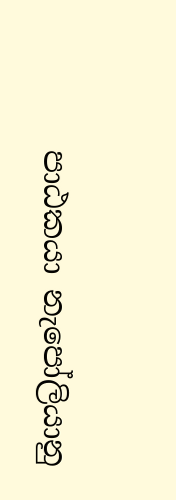පාඨකයා නැපෝලියානු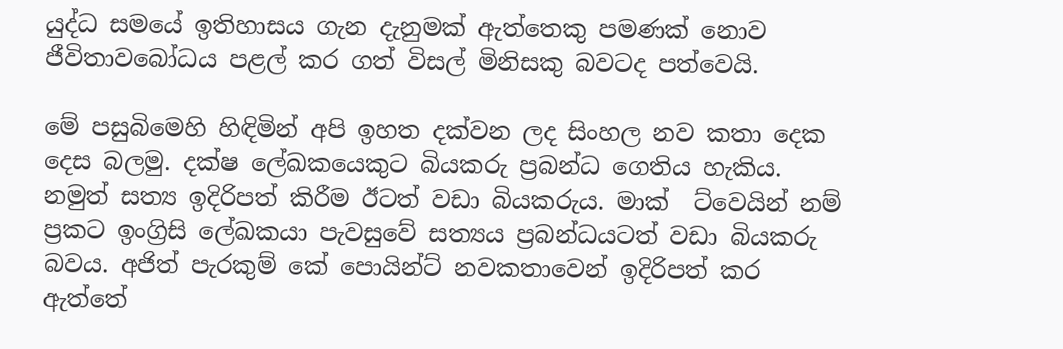යුද්ධ සමයේ ඉතිහාසය ගැන දැනුමක් ඇත්තෙකු පමණක් නොව ජීවිතාවබෝධය පළල් කර ගත් විසල් මිනිසකු බවටද පත්වෙයි.

මේ පසුබිමෙහි හිඳිමින් අපි ඉහත දක්වන ලද සිංහල නව කතා දෙක දෙස බලමු. දක්ෂ ලේඛකයෙකුට බියකරු ප්‍රබන්ධ ගෙතිය හැකිය. නමුත් සත්‍ය ඉදිරිපත් කිරීම ඊටත් වඩා බියකරුය. මාක්  ට්වෙයින් නම් ප්‍රකට ඉංග්‍රිසි ලේඛකයා පැවසුවේ සත්‍යය ප්‍රබන්ධයටත් වඩා බියකරු බවය. අජිත් පැරකුම් කේ පොයින්ට් නවකතාවෙන් ඉදිරිපත් කර ඇත්තේ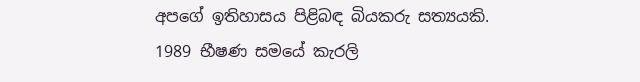අපගේ ඉතිහාසය පිළිබඳ බියකරු සත්‍යයකි. 1989 භීෂණ සමයේ කැරලි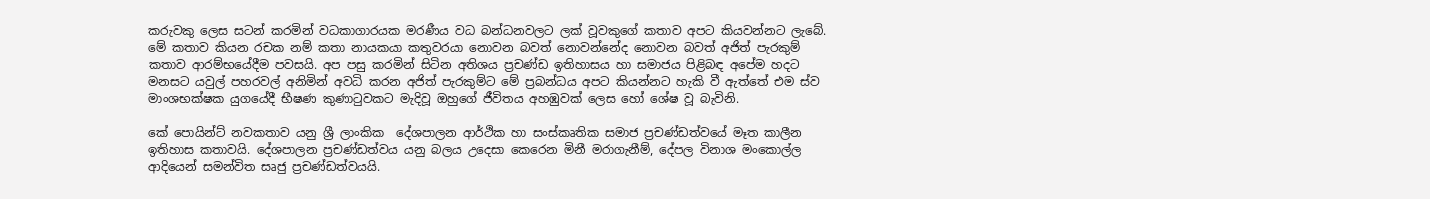කරුවකු ලෙස සටන් කරමින් වධකාගාරයක මරණීය වධ බන්ධනවලට ලක් වූවකුගේ කතාව අපට කියවන්නට ලැබේ. මේ කතාව කියන රචක නම් කතා නායකයා කතුවරයා නොවන බවත් නොවන්නේද නොවන බවත් අජිත් පැරකුම් කතාව ආරම්භයේදීම පවසයි. අප පසු කරමින් සිටින අතිශය ප්‍රචණ්ඩ ඉතිහාසය හා සමාජය පිළිබඳ අපේම හදට මනසට යවුල් පහරවල් අනිමින් අවධි කරන අජිත් පැරකුම්ට මේ ප්‍රබන්ධය අපට කියන්නට හැකි වී ඇත්තේ එම ස්ව මාංශභක්ෂක යුගයේදී භීෂණ කුණාටුවකට මැදිවූ ඔහුගේ ජීවිතය අහඹුවක් ලෙස හෝ ශේෂ වූ බැවිනි.

කේ පොයින්ට් නවකතාව යනු ශ්‍රී ලාංකික  දේශපාලන ආර්ථික හා සංස්කෘතික සමාජ ප්‍රචණ්ඩත්වයේ මෑත කාලීන ඉතිහාස කතාවයි. දේශපාලන ප්‍රචණ්ඩත්වය යනු බලය උදෙසා කෙරෙන මිනී මරාගැනීම්, දේපල විනාශ මංකොල්ල ආදියෙන් සමන්විත සෘජු ප්‍රචණ්ඩත්වයයි.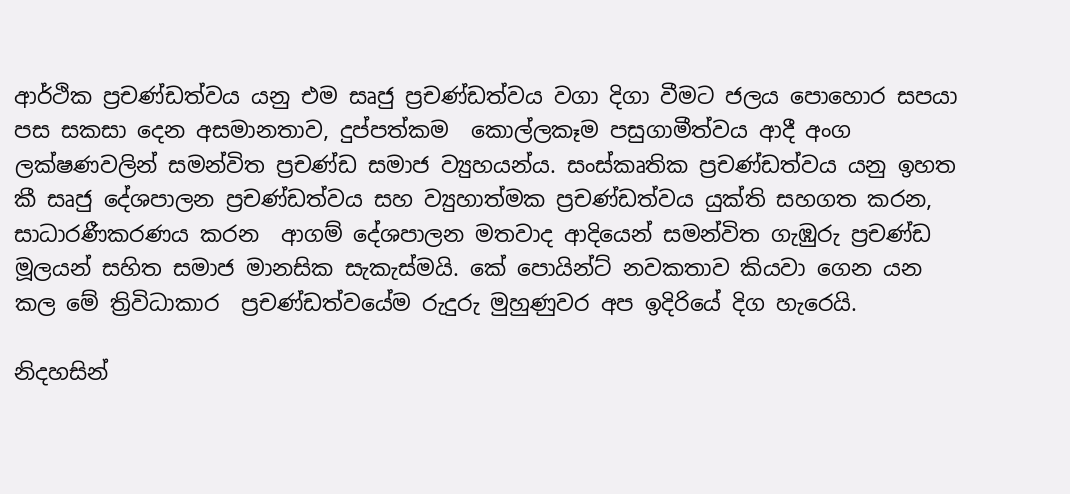ආර්ථික ප්‍රචණ්ඩත්වය යනු එම සෘජු ප්‍රචණ්ඩත්වය වගා දිගා වීමට ජලය පොහොර සපයා පස සකසා දෙන අසමානතාව, දුප්පත්කම  කොල්ලකෑම පසුගාමීත්වය ආදී අංග ලක්ෂණවලින් සමන්විත ප්‍රචණ්ඩ සමාජ ව්‍යුහයන්ය. සංස්කෘතික ප්‍රචණ්ඩත්වය යනු ඉහත කී සෘජු දේශපාලන ප්‍රචණ්ඩත්වය සහ ව්‍යුහාත්මක ප්‍රචණ්ඩත්වය යුක්ති සහගත කරන, සාධාරණීකරණය කරන  ආගම් දේශපාලන මතවාද ආදියෙන් සමන්විත ගැඹුරු ප්‍රචණ්ඩ මූලයන් සහිත සමාජ මානසික සැකැස්මයි. කේ පොයින්ට් නවකතාව කියවා ගෙන යන කල මේ ත්‍රිවිධාකාර  ප්‍රචණ්ඩත්වයේම රුදුරු මුහුණුවර අප ඉදිරියේ දිග හැරෙයි.

නිදහසින්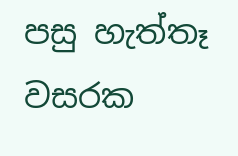පසු හැත්තෑ වසරක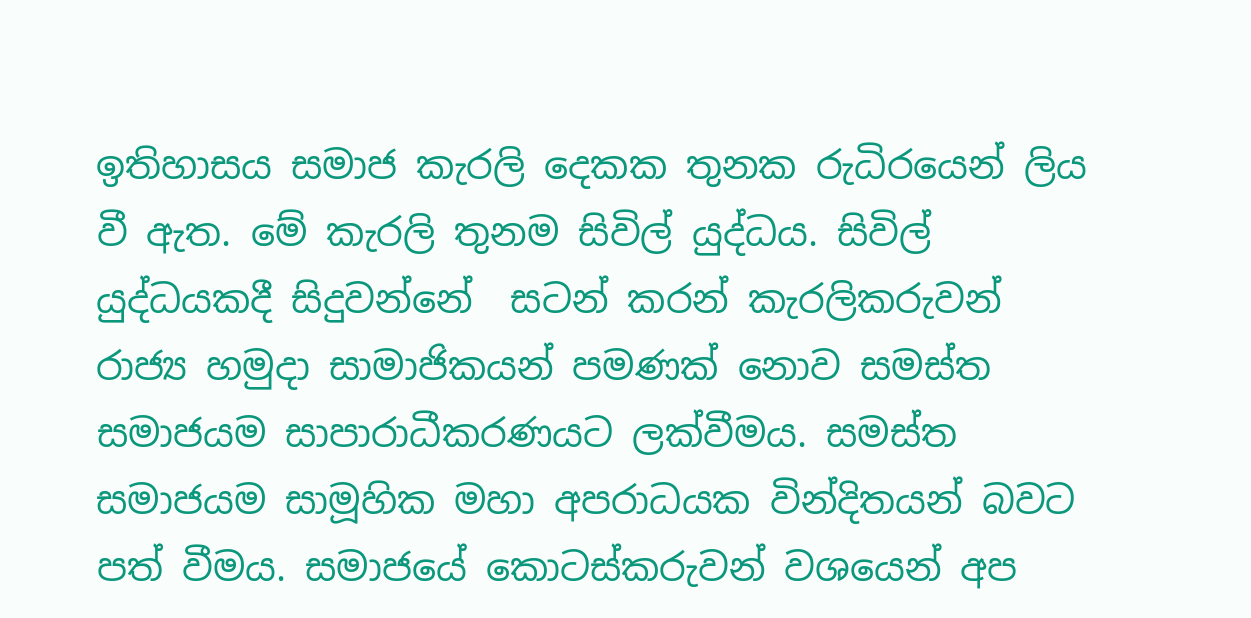ඉතිහාසය සමාජ කැරලි දෙකක තුනක රුධිරයෙන් ලිය වී ඇත. මේ කැරලි තුනම සිවිල් යුද්ධය. සිවිල් යුද්ධයකදී සිදුවන්නේ  සටන් කරන් කැරලිකරුවන් රාජ්‍ය හමුදා සාමාජිකයන් පමණක් නොව සමස්ත සමාජයම සාපාරාධීකරණයට ලක්වීමය. සමස්ත සමාජයම සාමූහික මහා අපරාධයක වින්දිතයන් බවට පත් වීමය. සමාජයේ කොටස්කරුවන් වශයෙන් අප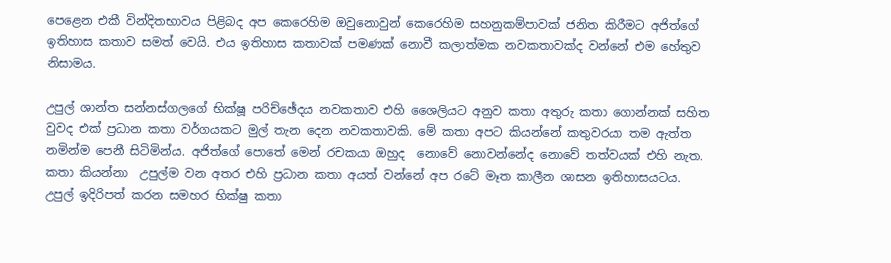පෙළෙන එකී වින්දිතභාවය පිළිබද අප කෙරෙහිම ඔවුනොවුන් කෙරෙහිම සහනුකම්පාවක් ජනිත කිරීමට අජිත්ගේ ඉතිහාස කතාව සමත් වෙයි. එය ඉතිහාස කතාවක් පමණක් නොවී කලාත්මක නවකතාවක්ද වන්නේ එම හේතුව නිසාමය.

උපුල් ශාන්ත සන්නස්ගලගේ භික්ෂූ පරිච්ඡේදය නවකතාව එහි ශෛලියට අනුව කතා අතුරු කතා ගොන්නක් සහිත වුවද එක් ප්‍රධාන කතා වර්ගයකට මුල් තැන දෙන නවකතාවකි. මේ කතා අපට කියන්නේ කතුවරයා තම ඇත්ත නමින්ම පෙනී සිටිමින්ය. අජිත්ගේ පොතේ මෙන් රචකයා ඔහුද  නොවේ නොවන්නේද නොවේ තත්වයක් එහි නැත. කතා කියන්නා  උපුල්ම වන අතර එහි ප්‍රධාන කතා අයත් වන්නේ අප රටේ මෑත කාලීන ශාසන ඉතිහාසයටය.
උපුල් ඉදිරිපත් කරන සමහර භික්ෂු කතා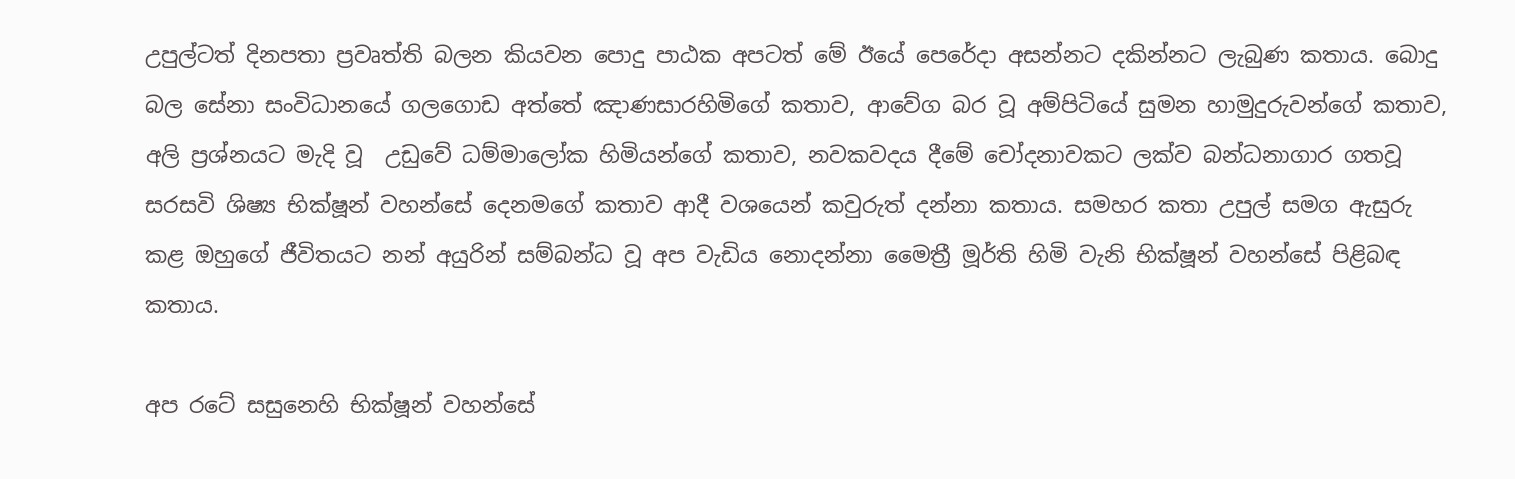උපුල්ටත් දිනපතා ප්‍රවෘත්ති බලන කියවන පොදු පාඨක අපටත් මේ ඊයේ පෙරේදා අසන්නට දකින්නට ලැබුණ කතාය. බොදු බල සේනා සංවිධානයේ ගලගොඩ අත්තේ ඤාණසාරහිමිගේ කතාව, ආවේග බර වූ අම්පිටියේ සුමන හාමුදුරුවන්ගේ කතාව, අලි ප්‍රශ්නයට මැදි වූ  උඩුවේ ධම්මාලෝක හිමියන්ගේ කතාව, නවකවදය දීමේ චෝදනාවකට ලක්ව බන්ධනාගාර ගතවූ සරසවි ශිෂ්‍ය භික්ෂූන් වහන්සේ දෙනමගේ කතාව ආදී වශයෙන් කවුරුත් දන්නා කතාය. සමහර කතා උපුල් සමග ඇසුරු කළ ඔහුගේ ජීවිතයට නන් අයුරින් සම්බන්ධ වූ අප වැඩිය නොදන්නා මෛත්‍රී මූර්ති හිමි වැනි භික්ෂූන් වහන්සේ පිළිබඳ කතාය.

අප රටේ සසුනෙහි භික්ෂූන් වහන්සේ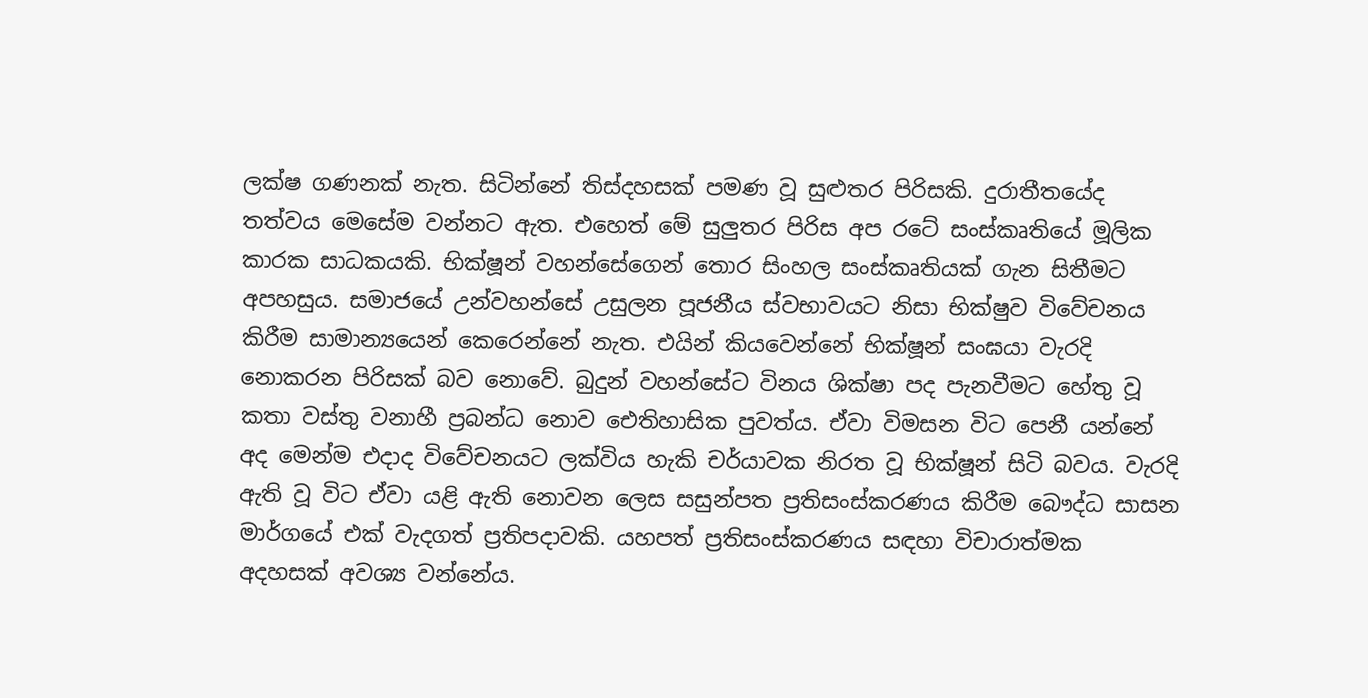ලක්ෂ ගණනක් නැත. සිටින්නේ තිස්දහසක් පමණ වූ සුළුතර පිරිසකි. දුරාතීතයේද තත්වය මෙසේම වන්නට ඇත. එහෙත් මේ සුලුතර පිරිස අප රටේ සංස්කෘතියේ මූලික කාරක සාධකයකි. භික්ෂූන් වහන්සේගෙන් තොර සිංහල සංස්කෘතියක් ගැන සිතීමට අපහසුය. සමාජයේ උන්වහන්සේ උසුලන පූජනීය ස්වභාවයට නිසා භික්ෂුව විවේචනය කිරීම සාමාන්‍යයෙන් කෙරෙන්නේ නැත. එයින් කියවෙන්නේ භික්ෂූන් සංඝයා වැරදි නොකරන පිරිසක් බව නොවේ. බුදුන් වහන්සේට විනය ශික්ෂා පද පැනවීමට හේතු වූ කතා වස්තු වනාහී ප්‍රබන්ධ නොව ඓතිහාසික පුවත්ය. ඒවා විමසන විට පෙනී යන්නේ අද මෙන්ම එදාද විවේචනයට ලක්විය හැකි චර්යාවක නිරත වූ භික්ෂූන් සිටි බවය. වැරදි ඇති වූ විට ඒවා යළි ඇති නොවන ලෙස සසුන්පත ප්‍රතිසංස්කරණය කිරීම බෞද්ධ සාසන මාර්ගයේ එක් වැදගත් ප්‍රතිපදාවකි. යහපත් ප්‍රතිසංස්කරණය සඳහා විචාරාත්මක අදහසක් අවශ්‍ය වන්නේය.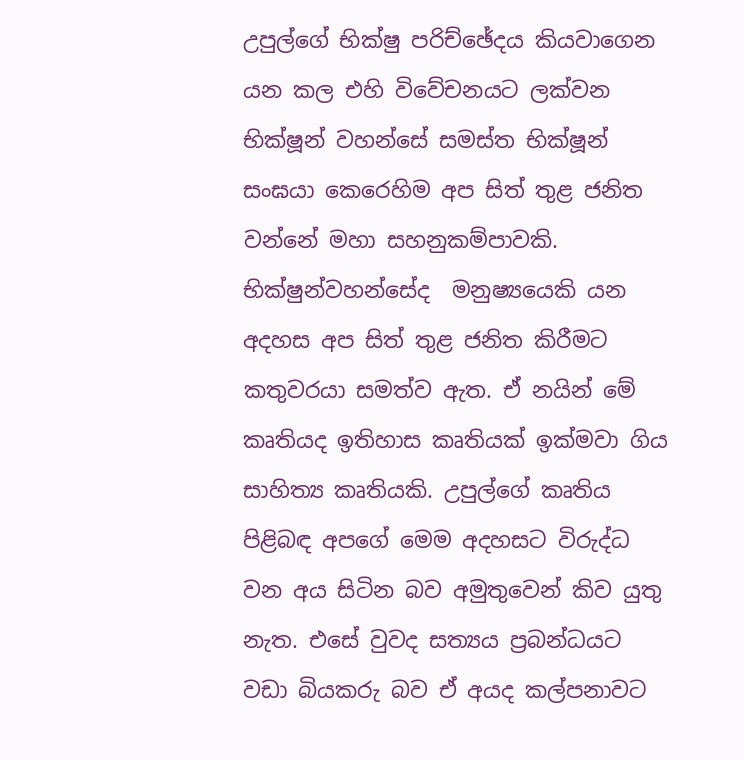උපුල්ගේ භික්ෂු පරිච්ඡේදය කියවාගෙන යන කල එහි විවේචනයට ලක්වන භික්ෂූන් වහන්සේ සමස්ත භික්ෂූන් සංඝයා කෙරෙහිම අප සිත් තුළ ජනිත වන්නේ මහා සහනුකම්පාවකි. භික්ෂුන්වහන්සේද  මනුෂ්‍යයෙකි යන අදහස අප සිත් තුළ ජනිත කිරීමට කතුවරයා සමත්ව ඇත. ඒ නයින් මේ කෘතියද ඉතිහාස කෘතියක් ඉක්මවා ගිය  සාහිත්‍ය කෘතියකි. උපුල්ගේ කෘතිය පිළිබඳ අපගේ මෙම අදහසට විරුද්ධ වන අය සිටින බව අමුතුවෙන් කිව යුතු නැත. එසේ වුවද සත්‍යය ප්‍රබන්ධයට වඩා බියකරු බව ඒ අයද කල්පනාවට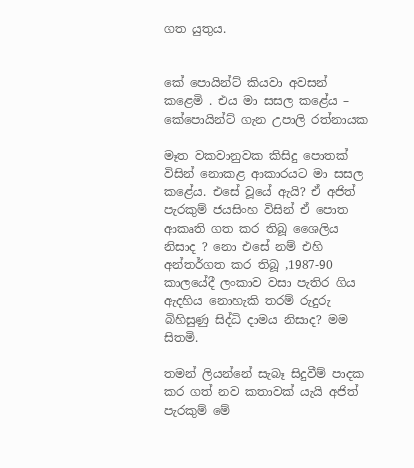ගත යුතුය.


කේ පොයින්ට් කියවා අවසන් කළෙමි . එය මා සසල කළේය – කේපොයින්ට් ගැන උපාලි රත්නායක

මෑත වකවානුවක කිසිදු පොතක් විසින් නොකළ ආකාරයට මා සසල කළේය. එසේ වූයේ ඇයි? ඒ අජිත් පැරකුම් ජයසිංහ විසින් ඒ පොත ආකෘති ගත කර තිබූ ශෛලිය නිසාද ? නො එසේ නම් එහි අන්තර්ගත කර තිබූ ,1987-90 කාලයේදී ලංකාව වසා පැතිර ගිය ඇදහිය නොහැකි තරම් රුදුරු බිහිසුණු සිද්ධි දාමය නිසාද? මම සිතමි.

තමන් ලියන්නේ සැබෑ සිදුවීම් පාදක කර ගත් නව කතාවක් යැයි අජිත් පැරකුම් මේ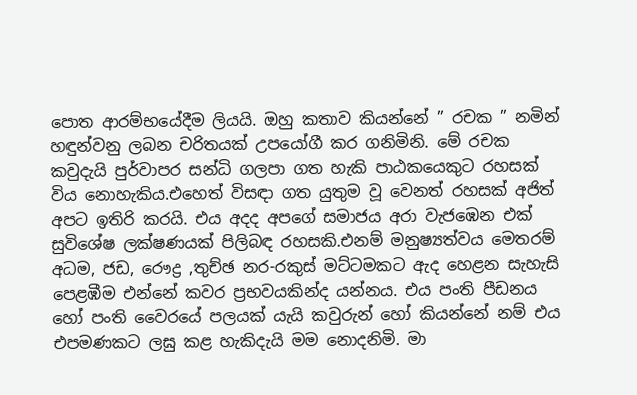පොත ආරම්භයේදීම ලියයි. ඔහු කතාව කියන්නේ ” රචක ” නමින් හඳුන්වනු ලබන චරිතයක් උපයෝගී කර ගනිමිනි. මේ රචක කවුදැයි පුර්වාපර සන්ධි ගලපා ගත හැකි පාඨකයෙකුට රහසක් විය නොහැකිය.එහෙත් විසඳා ගත යුතුම වූ වෙනත් රහසක් අජිත් අපට ඉතිරි කරයි. එය අදද අපගේ සමාජය අරා වැජඹෙන එක් සුවිශේෂ ලක්ෂණයක් පිලිබඳ රහසකි.එනම් මනුෂ්‍යත්වය මෙතරම් අධම, ජඩ, රෞද්‍ර ,තුච්ඡ නර-රකුස් මට්ටමකට ඇද හෙළන සැහැසි පෙළඹීම එන්නේ කවර ප්‍රභවයකින්ද යන්නය. එය පංති පීඩනය හෝ පංති වෛරයේ පලයක් යැයි කවුරුන් හෝ කියන්නේ නම් එය එපමණකට ලඝු කළ හැකිදැයි මම නොදනිමි. මා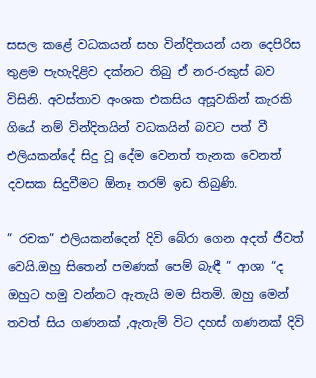සසල කළේ වධකයන් සහ වින්දිතයන් යන දෙපිරිස තුළම පැහැදිළිව දක්නට තිබු ඒ නර-රකුස් බව විසිනි. අවස්තාව අංශක එකසිය අසූවකින් කැරකි ගියේ නම් වින්දිතයින් වධකයින් බවට පත් වී එලියකන්දේ සිදු වූ දේම වෙනත් තැනක වෙනත් දවසක සිදුවීමට ඕනෑ තරම් ඉඩ තිබුණි.

” රචක” එලියකන්දෙන් දිවි බේරා ගෙන අදත් ජීවත් වෙයි.ඔහු සිතෙන් පමණක් පෙම් බැඳී ” ආශා “ද ඔහුට හමු වන්නට ඇතැයි මම සිතමි. ඔහු මෙන් තවත් සිය ගණනක් ,ඇතැම් විට දහස් ගණනක් දිවි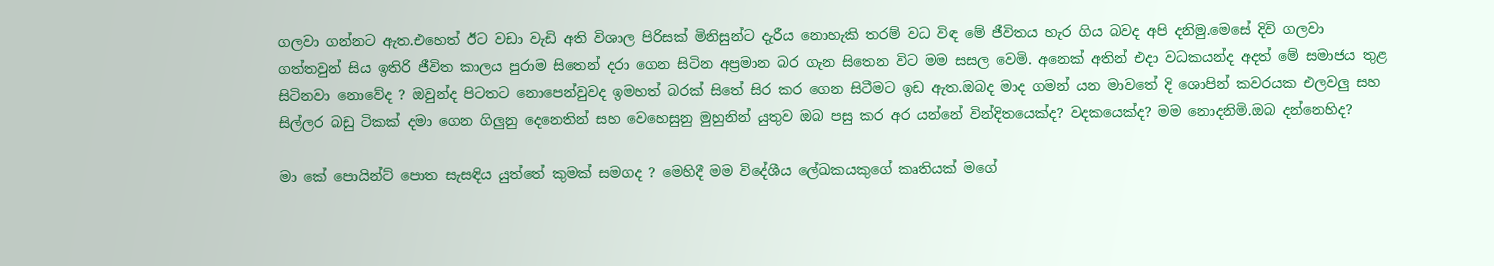ගලවා ගන්නට ඇත.එහෙත් ඊට වඩා වැඩි අති විශාල පිරිසක් මිනිසුන්ට දැරීය නොහැකි තරම් වධ විඳ මේ ජීවිතය හැර ගිය බවද අපි දනිමු.මෙසේ දිවි ගලවා ගත්තවුන් සිය ඉතිරි ජීවිත කාලය පුරාම සිතෙන් දරා ගෙන සිටින අප්‍රමාන බර ගැන සිතෙන විට මම සසල වෙමි. අනෙක් අතින් එදා වධකයන්ද අදත් මේ සමාජය තුළ සිටිනවා නොවේද ? ඔවුන්ද පිටතට නොපෙන්වුවද ඉමහත් බරක් සිතේ සිර කර ගෙන සිටීමට ඉඩ ඇත.ඔබද මාද ගමන් යන මාවතේ දි ශොපින් කවරයක එලවලු සහ සිල්ලර බඩු ටිකක් දමා ගෙන ගිලුනු දෙනෙතින් සහ වෙහෙසුනු මුහුනින් යුතුව ඔබ පසු කර අර යන්නේ වින්දිතයෙක්ද? වදකයෙක්ද? මම නොදනිමි.ඔබ දන්නෙහිද?

මා කේ පොයින්ට් පොත සැසඳිය යුත්තේ කුමක් සමගද ? මෙහිදී මම විදේශීය ලේඛකයකුගේ කෘතියක් මගේ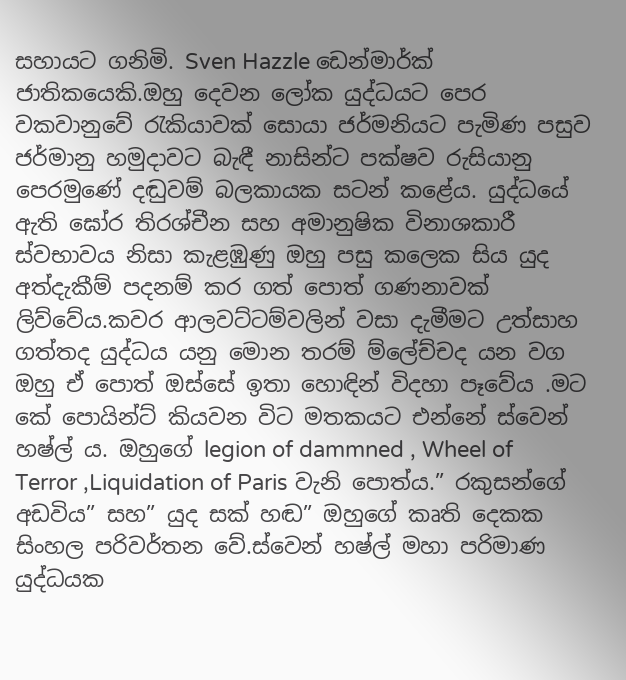සහායට ගනිමි. Sven Hazzle ඩෙන්මාර්ක් ජාතිකයෙකි.ඔහු දෙවන ලෝක යුද්ධයට පෙර වකවානුවේ රැකියාවක් සොයා ජර්මනියට පැමිණ පසුව ජර්මානු හමුදාවට බැඳී නාසින්ට පක්ෂව රුසියානු පෙරමුණේ දඬුවම් බලකායක සටන් කළේය. යුද්ධයේ ඇති ඝෝර තිරශ්චීන සහ අමානුෂික විනාශකාරී ස්වභාවය නිසා කැළඹුණු ඔහු පසු කලෙක සිය යුද අත්දැකීම් පදනම් කර ගත් පොත් ගණනාවක් ලිව්වේය.කවර ආලවට්ටම්වලින් වසා දැමීමට උත්සාහ ගත්තද යුද්ධය යනු මොන තරම් ම්ලේච්චද යන වග ඔහු ඒ පොත් ඔස්සේ ඉතා හොඳින් විදහා පෑවේය .මට කේ පොයින්ට් කියවන විට මතකයට එන්නේ ස්වෙන් හෂ්ල් ය. ඔහුගේ legion of dammned , Wheel of Terror ,Liquidation of Paris වැනි පොත්ය.” රකුසන්ගේ අඩවිය” සහ” යුද සක් හඬ” ඔහුගේ කෘති දෙකක සිංහල පරිවර්තන වේ.ස්වෙන් හෂ්ල් මහා පරිමාණ යුද්ධයක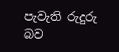පැවැති රුදුරු බව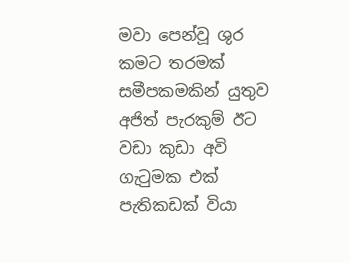මවා පෙන්වූ ශුර කමට තරමක් සමීපකමකින් යුතුව අජිත් පැරකුම් ඊට වඩා කුඩා අවි ගැටුමක එක් පැතිකඩක් වියා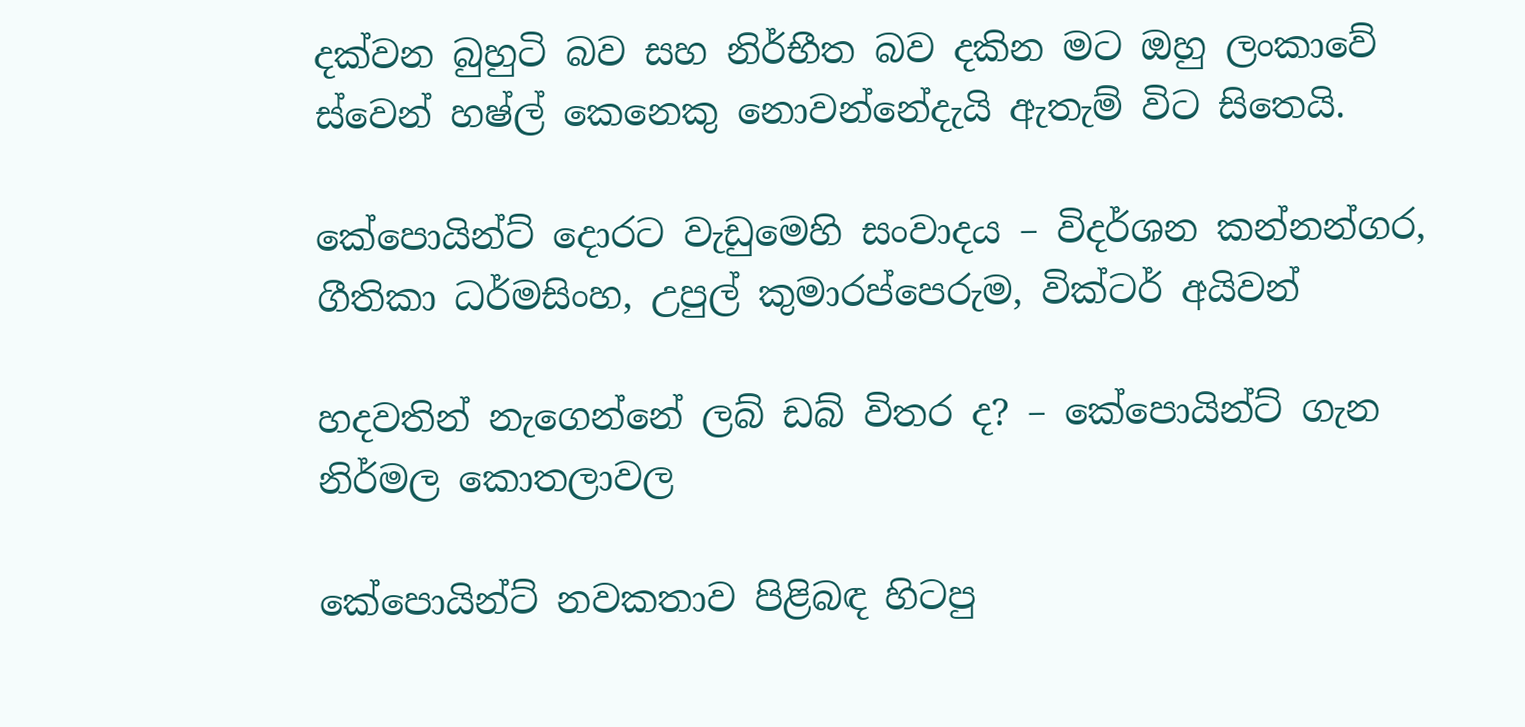දක්වන බුහුටි බව සහ නිර්භීත බව දකින මට ඔහු ලංකාවේ ස්වෙන් හෂ්ල් කෙනෙකු නොවන්නේදැයි ඇතැම් විට සිතෙයි.

කේපොයින්ට් දොරට වැඩුමෙහි සංවාදය – විදර්ශන කන්නන්ගර, ගීතිකා ධර්මසිංහ, උපුල් කුමාරප්පෙරුම, වික්ටර් අයිවන්

හදවතින් නැගෙන්නේ ලබ් ඩබ් විතර ද? – කේපොයින්ට් ගැන නිර්මල කොතලාවල

කේපොයින්ට් නවකතාව පිළිබඳ හිටපු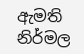ඇමති නිර්මල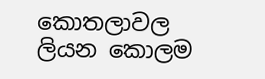කොතලාවල ලියන කොලම